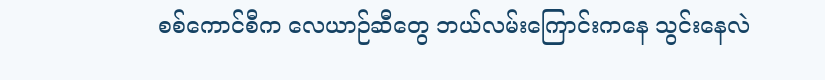စစ်ကောင်စီက လေယာဉ်ဆီတွေ ဘယ်လမ်းကြောင်းကနေ သွင်းနေလဲ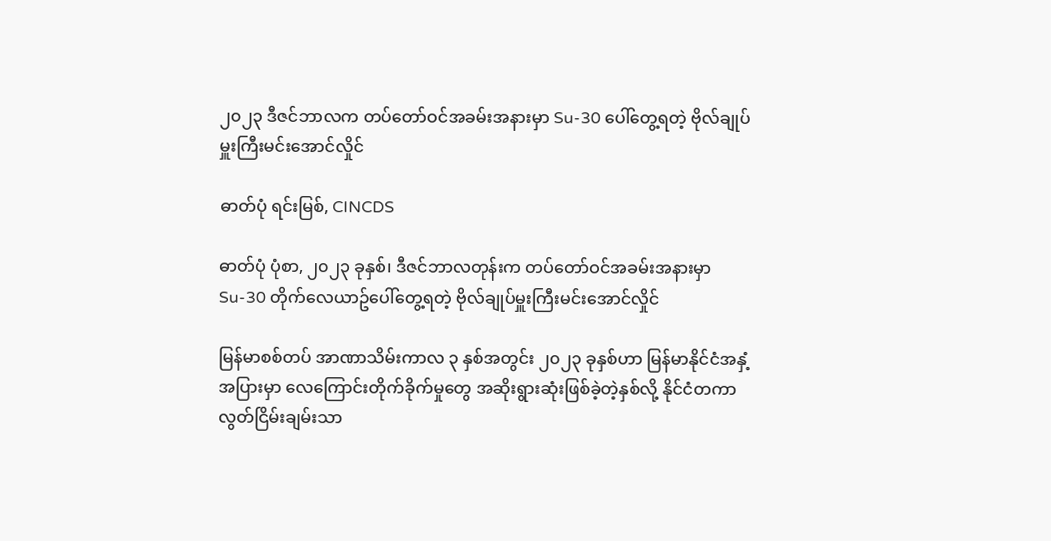၂၀၂၃ ဒီဇင်ဘာလက တပ်တော်ဝင်အခမ်းအနားမှာ Su-30 ပေါ်တွေ့ရတဲ့ ဗိုလ်ချုပ်မှူးကြီးမင်း‌‌အောင်လှိုင်

ဓာတ်ပုံ ရင်းမြစ်, CINCDS

ဓာတ်ပုံ ပုံစာ, ၂၀၂၃ ခုနှစ်၊ ဒီဇင်ဘာလတုန်းက တပ်တော်ဝင်အခမ်းအနားမှာ Su-30 တိုက်လေယာဥ်ပေါ်တွေ့ရတဲ့ ဗိုလ်ချုပ်မှူးကြီးမင်း‌‌အောင်လှိုင်

မြန်မာစစ်တပ် အာဏာသိမ်းကာလ ၃ နှစ်အတွင်း ၂၀၂၃ ခုနှစ်ဟာ မြန်မာနိုင်ငံအနှံ့အပြားမှာ လေကြောင်းတိုက်ခိုက်မှုတွေ အဆိုးရွားဆုံးဖြစ်ခဲ့တဲ့နှစ်လို့ နိုင်ငံတကာ လွတ်ငြိမ်းချမ်းသာ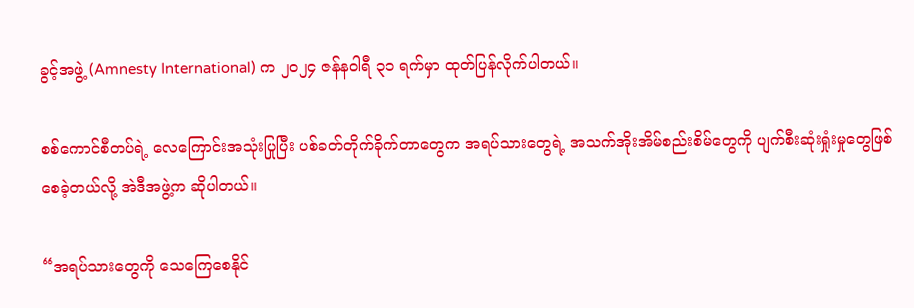ခွင့်အဖွဲ့ (Amnesty International) က ၂၀၂၄ ဇန်နဝါရီ ၃၁ ရက်မှာ ထုတ်ပြန်လိုက်ပါတယ်။

စစ်ကောင်စီတပ်ရဲ့ လေကြောင်းအသုံးပြုပြီး ပစ်ခတ်တိုက်ခိုက်တာတွေက အရပ်သားတွေရဲ့ အသက်အိုးအိမ်စည်းစိမ်တွေကို ပျက်စီးဆုံးရှုံးမှုတွေဖြစ်စေခဲ့တယ်လို့ အဲဒီအဖွဲ့က ဆိုပါတယ်။

“အရပ်သားတွေကို သေကြေစေနိုင်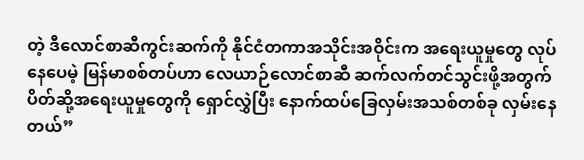တဲ့ ဒီလောင်စာဆီကွင်းဆက်ကို နိုင်ငံတကာအသိုင်းအဝိုင်းက အရေးယူမှုတွေ လုပ်နေပေမဲ့ မြန်မာစစ်တပ်ဟာ လေယာဉ်လောင်စာဆီ ဆက်လက်တင်သွင်းဖို့အတွက် ပိတ်ဆို့အရေးယူမှုတွေကို ရှောင်လွှဲပြီး နောက်ထပ်ခြေလှမ်းအသစ်တစ်ခု လှမ်းနေတယ်”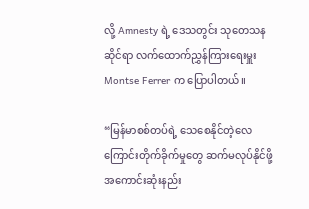လို့ Amnesty ရဲ့ ဒေသတွင်း သုတေသနဆိုင်ရာ လက်ထောက်ညွှန်ကြားရေးမှူး Montse Ferrer က ပြောပါတယ်။

“မြန်မာစစ်တပ်ရဲ့ သေစေနိုင်တဲ့လေကြောင်းတိုက်ခိုက်မှုတွေ ဆက်မလုပ်နိုင်ဖို့ အကောင်းဆုံးနည်း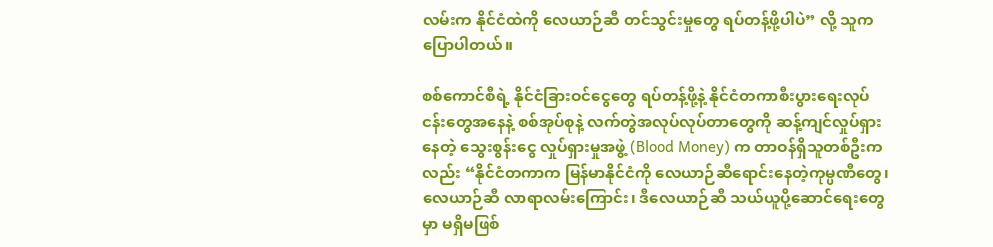လမ်းက နိုင်ငံထဲကို လေယာဉ်ဆီ တင်သွင်းမှုတွေ ရပ်တန့်ဖို့ပါပဲ” လို့ သူက ပြောပါတယ်။

စစ်ကောင်စီရဲ့ နိုင်ငံခြားဝင်ငွေတွေ ရပ်တန့်ဖို့နဲ့ နိုင်ငံတကာစီးပွားရေးလုပ်ငန်းတွေအနေနဲ့ စစ်အုပ်စုနဲ့ လက်တွဲအလုပ်လုပ်တာတွေကို ဆန့်ကျင်လှုပ်ရှားနေတဲ့ သွေးစွန်းငွေ လှုပ်ရှားမှုအဖွဲ့ (Blood Money) က တာဝန်ရှိသူတစ်ဦးကလည်း “နိုင်ငံတကာက မြန်မာနိုင်ငံကို လေယာဉ်ဆီရောင်းနေတဲ့ကုမ္ပဏီတွေ၊ လေယာဉ်ဆီ လာရာလမ်းကြောင်း၊ ဒီလေယာဉ်ဆီ သယ်ယူပို့ဆောင်ရေးတွေမှာ မရှိမဖြစ်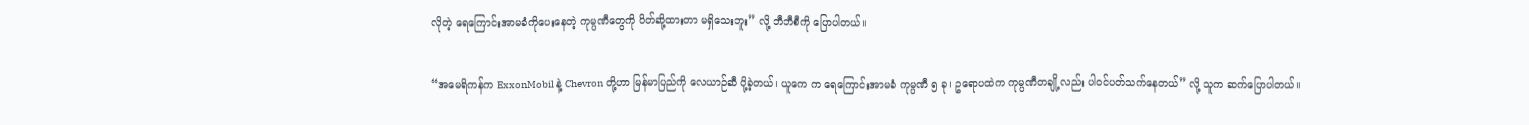လိုတဲ့ ရေကြောင်းအာမခံကိုပေးနေတဲ့ ကုမ္ပဏီတွေကို ပိတ်ဆို့ထားတာ မရှိသေးဘူး” လို့ ဘီဘီစီကို ပြောပါတယ်။

“အမေရိကန်က ExxonMobil နဲ့ Chevron တို့ဟာ မြန်မာပြည်ကို လေယာဉ်ဆီ ပို့ခဲ့တယ်၊ ယူကေ က ရေကြောင်းအာမခံ ကုမ္ပဏီ ၅ ခု၊ ဥရောပထဲက ကုမ္ပဏီတချို့လည်း ပါဝင်ပတ်သက်နေတယ်” လို့ သူက ဆက်ပြောပါတယ်။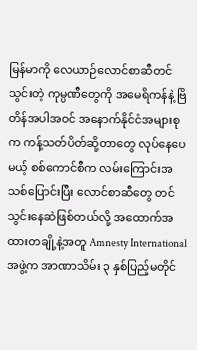မြန်မာကို လေယာဉ်လောင်စာဆီတင်သွင်းတဲ့ ကုမ္ပဏီတွေကို အမေရိကန်နဲ့ ဗြိတိန်အပါအဝင် အနောက်နိုင်ငံအများစုက ကန့်သတ်ပိတ်ဆို့တာတွေ လုပ်နေပေမယ့် စစ်ကောင်စီက လမ်းကြောင်းအသစ်ပြောင်းပြီး လောင်စာဆီတွေ တင်သွင်းနေဆဲဖြစ်တယ်လို့ အထောက်အထားတချို့နဲ့အတူ Amnesty International အဖွဲ့က အာဏာသိမ်း ၃ နှစ်ပြည့်မတိုင်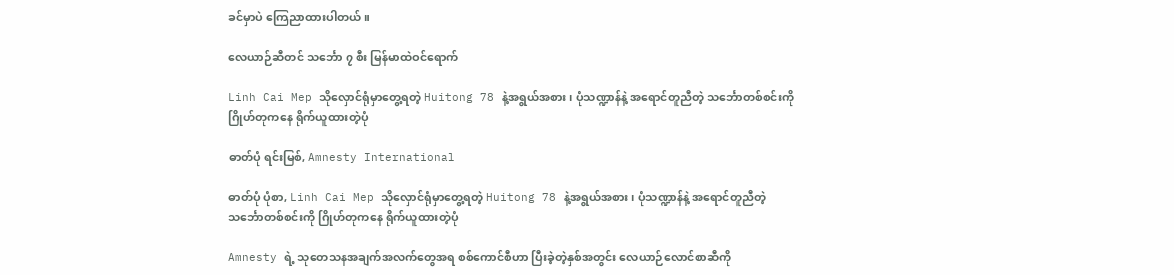ခင်မှာပဲ ကြေညာထားပါတယ်။

လေယာဉ်ဆီတင် သင်္ဘော ၇ စီး မြန်မာထဲဝင်ရောက်

Linh Cai Mep သိုလှောင်ရုံမှာတွေ့ရတဲ့ Huitong 78 နဲ့အရွယ်အစား၊ ပုံသဏ္ဍာန်နဲ့ အရောင်တူညီတဲ့ သင်္ဘောတစ်စင်းကို ဂြိုဟ်တုကနေ ရိုက်ယူထားတဲ့ပုံ

ဓာတ်ပုံ ရင်းမြစ်, Amnesty International

ဓာတ်ပုံ ပုံစာ, Linh Cai Mep သိုလှောင်ရုံမှာတွေ့ရတဲ့ Huitong 78 နဲ့အရွယ်အစား၊ ပုံသဏ္ဍာန်နဲ့ အရောင်တူညီတဲ့ သင်္ဘောတစ်စင်းကို ဂြိုဟ်တုကနေ ရိုက်ယူထားတဲ့ပုံ

Amnesty ရဲ့ သုတေသနအချက်အလက်တွေအရ စစ်ကောင်စီဟာ ပြီးခဲ့တဲ့နှစ်အတွင်း လေယာဉ်လောင်စာဆီကို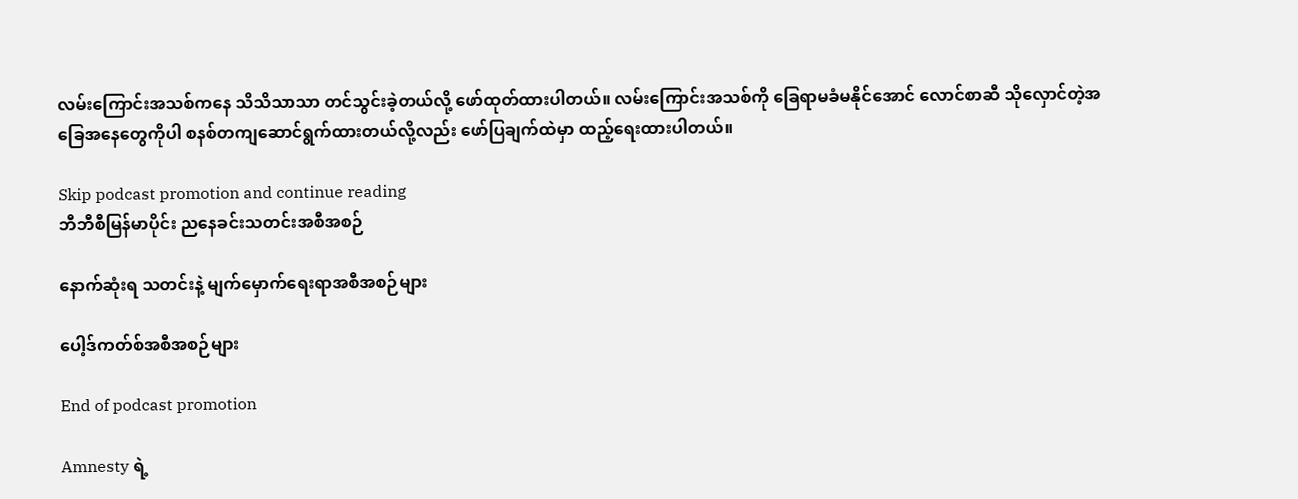လမ်းကြောင်းအသစ်ကနေ သိသိသာသာ တင်သွင်းခဲ့တယ်လို့ ‌ဖော်ထုတ်ထားပါတယ်။ လမ်းကြောင်းအသစ်ကို ခြေရာမခံမနိုင်အောင် လောင်စာဆီ သိုလှောင်တဲ့အခြေအနေတွေကိုပါ စနစ်တကျဆောင်ရွက်ထားတယ်လို့လည်း ဖော်ပြချက်ထဲမှာ ထည့်ရေးထားပါတယ်။

Skip podcast promotion and continue reading
ဘီဘီစီမြန်မာပိုင်း ညနေခင်းသတင်းအစီအစဉ်

နောက်ဆုံးရ သတင်းနဲ့ မျက်မှောက်ရေးရာအစီအစဉ်များ

ပေါ့ဒ်ကတ်စ်အစီအစဉ်များ

End of podcast promotion

Amnesty ရဲ့‌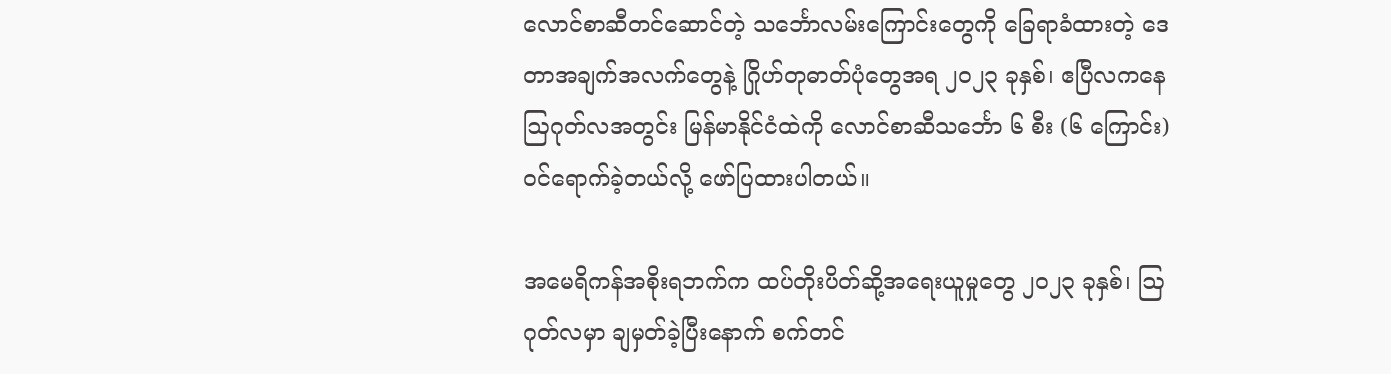လောင်စာဆီတင်ဆောင်တဲ့ သင်္ဘောလမ်းကြောင်းတွေကို ခြေရာခံထားတဲ့ ဒေတာအချက်အလက်တွေနဲ့ ဂြိုဟ်တုဓာတ်ပုံတွေအရ ၂၀၂၃ ခုနှစ်၊ ဧပြီလကနေ ဩဂုတ်လအတွင်း မြန်မာနိုင်ငံထဲကို လောင်စာဆီသင်္ဘော ၆ စီး (၆ ကြောင်း) ဝင်‌ရောက်ခဲ့တယ်လို့ ဖော်ပြထားပါတယ်။

အမေရိကန်အစိုးရဘက်က ထပ်တိုးပိတ်ဆို့အရေးယူမှုတွေ ၂၀၂၃ ခုနှစ်၊ ဩဂုတ်လမှာ ချမှတ်ခဲ့ပြီးနောက် စက်တင်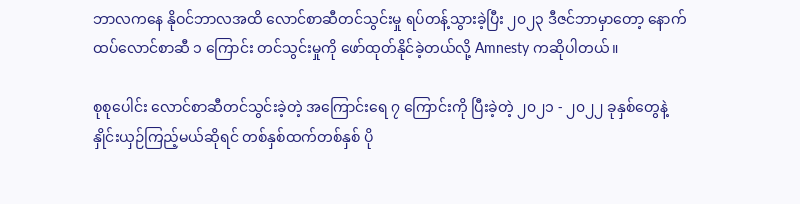ဘာလကနေ နိုဝင်ဘာလအထိ လောင်စာဆီတင်သွင်းမှု ရပ်တန့်သွားခဲ့ပြီး ၂၀၂၃ ဒီဇင်ဘာမှာတော့ ‌နောက်ထပ်လောင်စာဆီ ၁ ကြောင်း တင်သွင်းမှုကို ဖော်ထုတ်နိုင်ခဲ့တယ်လို့ Amnesty ကဆိုပါတယ်။

စုစုပေါင်း လောင်စာဆီတင်သွင်းခဲ့တဲ့ အကြောင်းရေ ၇ ကြောင်းကို ပြီးခဲ့တဲ့ ၂၀၂၁ - ၂၀၂၂ ခုနှစ်တွေနဲ့ နှိုင်းယှဉ်ကြည့်မယ်ဆိုရင် တစ်နှစ်ထက်တစ်နှစ် ပို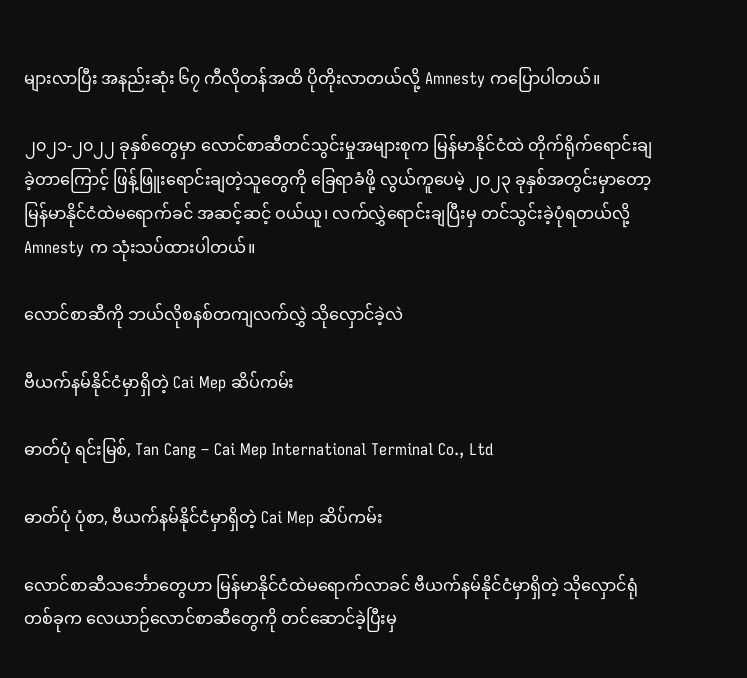များလာပြီး အနည်းဆုံး ၆၇ ကီလိုတန်အထိ ပိုတိုးလာတယ်လို့ Amnesty ကပြောပါတယ်။

၂၀၂၁-၂၀၂၂ ခုနှစ်တွေမှာ လောင်စာဆီတင်သွင်းမှုအများစုက မြန်မာနိုင်ငံထဲ တိုက်ရိုက်ရောင်းချခဲ့တာကြောင့် ဖြန့်ဖြူးရောင်းချတဲ့သူတွေကို ခြေရာခံဖို့ လွယ်ကူပေမဲ့ ၂၀၂၃ ခုနှစ်အတွင်းမှာတော့ မြန်မာနိုင်ငံထဲမရောက်ခင် အဆင့်ဆင့် ဝယ်ယူ၊ လက်လွှဲ‌ရောင်းချပြီးမှ တင်သွင်းခဲ့ပုံရတယ်လို့ Amnesty က သုံးသပ်ထားပါတယ်။

လောင်စာဆီကို ဘယ်လိုစနစ်တကျလက်လွှဲ သို‌လှောင်ခဲ့လဲ

ဗီယက်နမ်နိုင်ငံမှာရှိတဲ့ Cai Mep ဆိပ်ကမ်း

ဓာတ်ပုံ ရင်းမြစ်, Tan Cang – Cai Mep International Terminal Co., Ltd

ဓာတ်ပုံ ပုံစာ, ဗီယက်နမ်နိုင်ငံမှာရှိတဲ့ Cai Mep ဆိပ်ကမ်း

လောင်စာဆီသင်္ဘောတွေဟာ မြန်မာနိုင်ငံထဲမရောက်လာခင် ဗီယက်နမ်နိုင်ငံမှာရှိတဲ့ သိုလှောင်ရုံတစ်ခုက လေယာဉ်လောင်စာဆီတွေကို တင်ဆောင်ခဲ့ပြီးမှ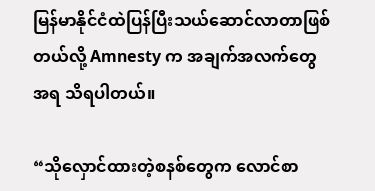မြန်မာနိုင်ငံထဲပြန်ပြီးသယ်ဆောင်လာတာဖြစ်တယ်လို့ Amnesty က အချက်အလက်တွေအရ သိရပါတယ်။

“သိုလှောင်ထားတဲ့စနစ်တွေက ‌လောင်စာ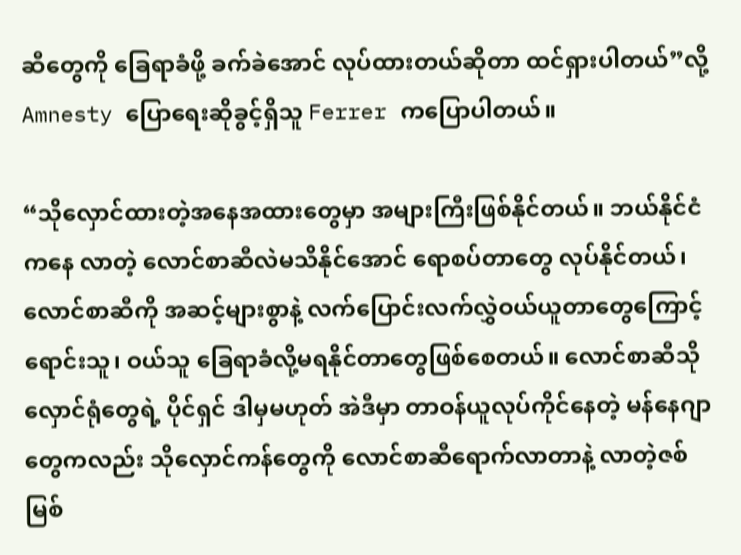ဆီတွေကို ခြေရာခံဖို့ ခက်ခဲအောင် လုပ်ထားတယ်ဆိုတာ ထင်ရှားပါတယ်”လို့ Amnesty ပြောရေးဆိုခွင့်ရှိသူ Ferrer ကပြောပါတယ်။

“သိုလှောင်ထားတဲ့အနေအထားတွေမှာ အများကြီးဖြစ်နိုင်တယ်။ ဘယ်နိုင်ငံကနေ လာတဲ့ လောင်စာဆီလဲမသိနိုင်အောင် ရောစပ်တာတွေ လုပ်နိုင်တယ်၊ လောင်စာဆီကို အဆင့်များစွာနဲ့ လက်ပြောင်းလက်လွှဲဝယ်ယူတာတွေကြောင့် ရောင်းသူ၊ ဝယ်သူ ခြေရာခံလို့မရနိုင်တာတွေဖြစ်စေတယ်။ လောင်စာဆီသိုလှောင်ရုံတွေရဲ့ ပိုင်ရှင် ဒါမှမဟုတ် အဲဒီမှာ တာဝန်ယူလုပ်ကိုင်နေတဲ့ မန်နေဂျာတွေကလည်း သိုလှောင်ကန်တွေကို လောင်စာဆီရောက်လာတာနဲ့ လာတဲ့ဇစ်မြစ်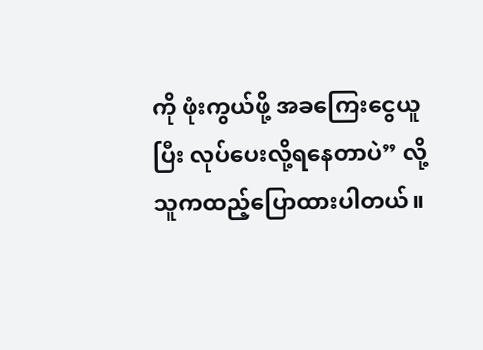ကို ဖုံးကွယ်ဖို့ အခကြေးငွေယူပြီး လုပ်ပေးလို့ရနေတာပဲ” လို့ သူကထည့်ပြောထားပါတယ်။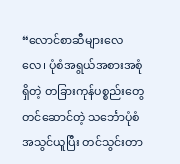“လောင်စာဆီများလေလေ၊ ပုံစံအရွယ်အစားအစုံရှိတဲ့ တခြားကုန်ပစ္စည်းတွေ တင်ဆောင်တဲ့ သင်္ဘောပုံစံအသွင်ယူပြီး တင်သွင်းတာ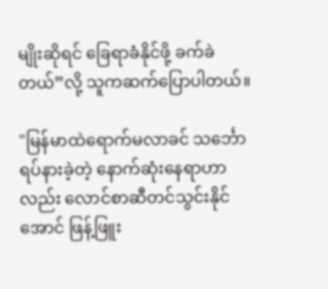မျိုးဆိုရင် ခြေရာခံနိုင်ဖို့ ခက်ခဲတယ်”လို့ သူကဆက်ပြောပါတယ်။

"မြန်မာထဲရောက်မလာခင် သင်္ဘောရပ်နားခဲ့တဲ့ နောက်ဆုံးနေရာဟာလည်း လောင်စာဆီတင်သွင်းနိုင်အောင် ဖြန့်ဖြူး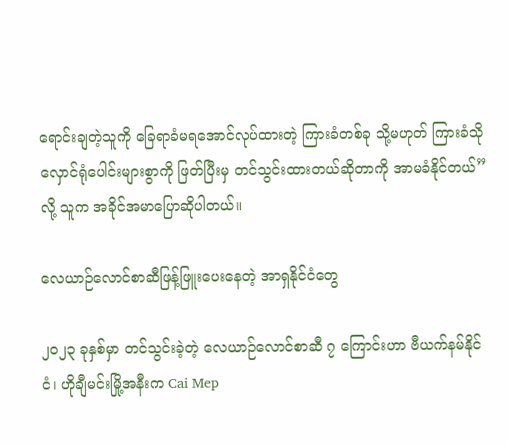ရောင်းချတဲ့သူကို ခြေရာခံမရအောင်လုပ်ထားတဲ့ ကြားခံတစ်ခု သို့မဟုတ် ကြားခံသိုလှောင်ရုံပေါင်းများစွာကို ဖြတ်ပြီးမှ တင်သွင်းထားတယ်ဆိုတာကို အာမခံနိုင်တယ်” လို့ သူက အခိုင်အမာပြောဆိုပါတယ်။

လေယာဉ်လောင်စာဆီဖြန့်ဖြူးပေးနေတဲ့ အာရှနိုင်ငံတွေ

၂၀၂၃ ခုနှစ်မှာ တင်သွင်းခဲ့တဲ့ လေယာဉ်လောင်စာဆီ ၇ ကြောင်းဟာ ဗီယက်နမ်နိုင်ငံ၊ ဟိုချီမင်းမြို့အနီးက Cai Mep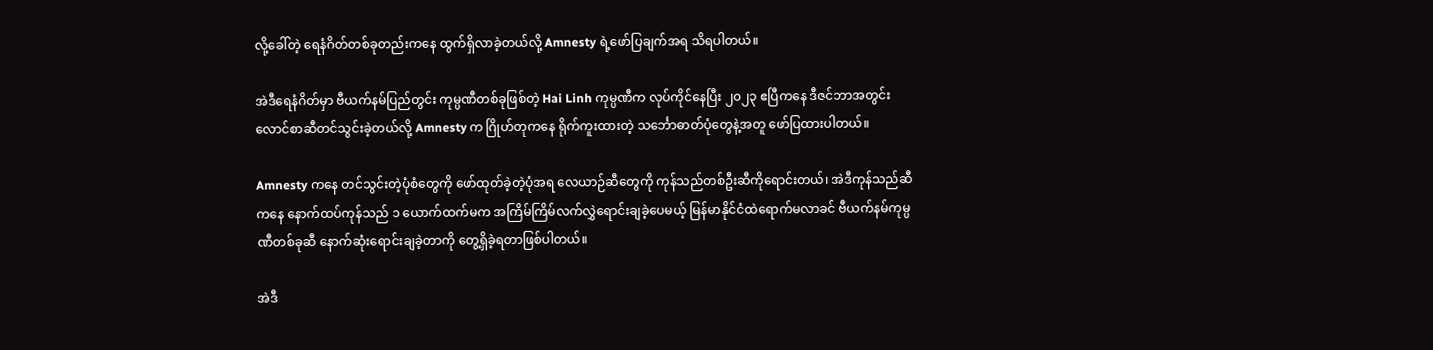လို့‌ခေါ်တဲ့ ရေနံဂိတ်တစ်ခုတည်းကနေ ထွက်ရှိလာခဲ့တယ်လို့ Amnesty ရဲ့ဖော်ပြချက်အရ သိရပါတယ်။

အဲဒီရေနံဂိတ်မှာ ဗီယက်နမ်ပြည်တွင်း ကုမ္ပဏီတစ်ခုဖြစ်တဲ့ Hai Linh ကုမ္ပဏီက လုပ်ကိုင်နေပြီး ၂၀၂၃ ဧပြီကနေ ဒီဇင်ဘာအတွင်း လောင်စာဆီတင်သွင်းခဲ့တယ်လို့ Amnesty က ဂြိုဟ်တုကနေ ရိုက်ကူးထားတဲ့ သင်္ဘောဓာတ်ပုံတွေနဲ့အတူ ဖော်ပြထားပါတယ်။

Amnesty ကနေ တင်သွင်းတဲ့ပုံစံတွေကို ဖော်ထုတ်ခဲ့တဲ့ပုံအရ လေယာဉ်ဆီတွေကို ကုန်သည်တစ်ဦးဆီကိုရောင်းတယ်၊ အဲဒီကုန်သည်ဆီကနေ နောက်ထပ်ကုန်သည် ၁ ယောက်ထက်မက အကြိမ်ကြိမ်လက်လွှဲရောင်းချခဲ့ပေမယ့် မြန်မာနိုင်ငံထဲရောက်မလာခင် ဗီယက်နမ်ကုမ္ပဏီတစ်ခုဆီ နောက်ဆုံးရောင်းချခဲ့တာကို တွေ့ရှိခဲ့ရတာဖြစ်ပါတယ်။

အဲဒီ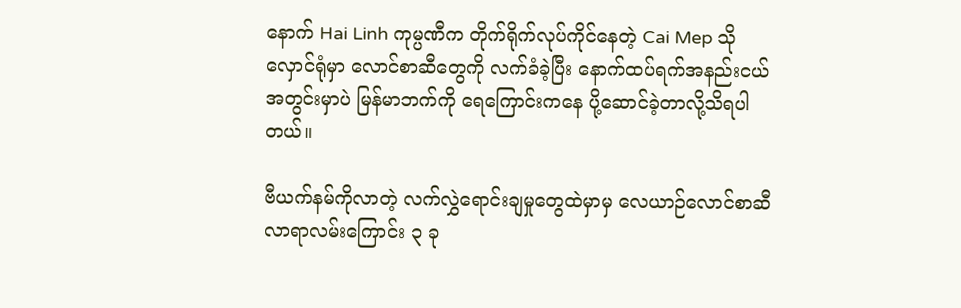နောက် Hai Linh ကုမ္ပဏီက တိုက်ရိုက်လုပ်ကိုင်နေတဲ့ Cai Mep သိုလှောင်ရုံမှာ လောင်စာဆီတွေကို လက်ခံခဲ့ပြီး နောက်ထပ်ရက်အနည်းငယ်အတွင်းမှာပဲ မြန်မာဘက်ကို ရေကြောင်းကနေ ပို့ဆောင်ခဲ့တာလို့သိရပါတယ်။

ဗီယက်နမ်ကိုလာတဲ့ လက်လွှဲရောင်းချမှုတွေထဲမှာမှ လေယာဉ်လောင်စာဆီ လာရာလမ်းကြောင်း ၃ ခု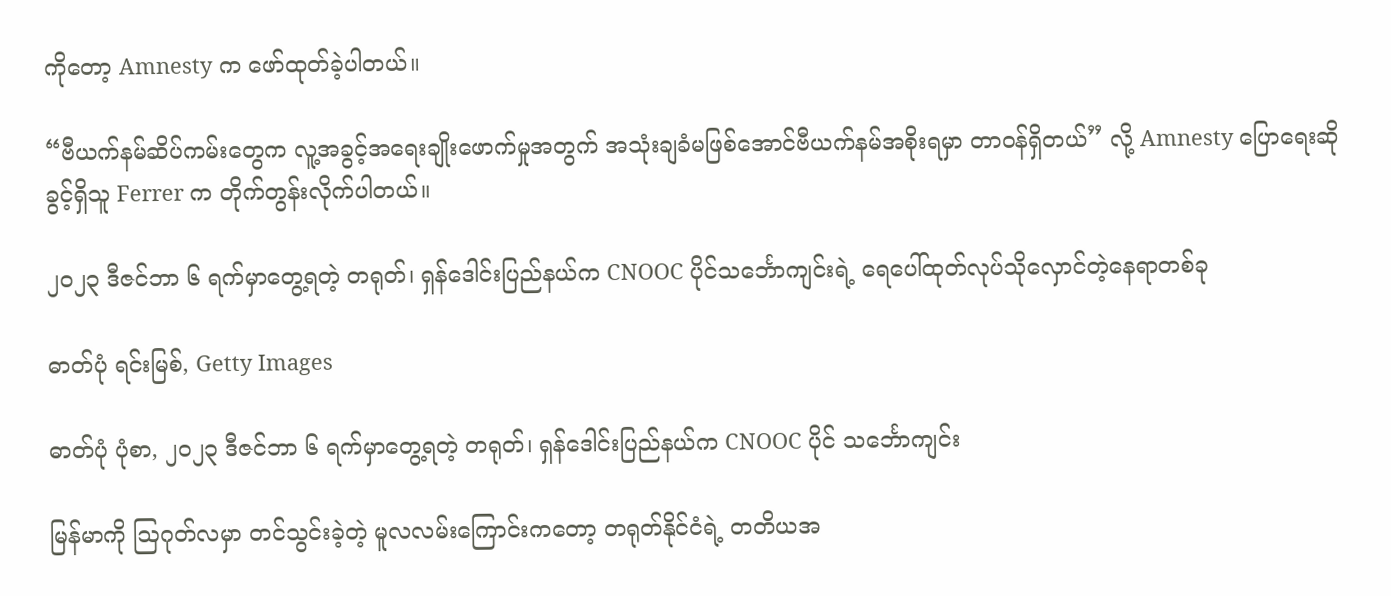ကိုတော့ Amnesty က ဖော်ထုတ်ခဲ့ပါတယ်။

“ဗီယက်နမ်ဆိပ်ကမ်းတွေက လူ့အခွင့်အရေးချိုးဖောက်မှုအတွက် အသုံးချခံမဖြစ်အောင်ဗီယက်နမ်အစိုးရမှာ တာဝန်ရှိတယ်” လို့ Amnesty ပြောရေးဆိုခွင့်ရှိသူ Ferrer က တိုက်တွန်းလိုက်ပါတယ်။

၂၀၂၃ ဒီဇင်ဘာ ၆ ရက်မှာတွေ့ရတဲ့ တရုတ်၊ ရှန်ဒေါင်းပြည်နယ်က CNOOC ပိုင်သင်္ဘောကျင်းရဲ့ ရေပေါ်ထုတ်လုပ်သိုလှောင်တဲ့နေရာတစ်ခု

ဓာတ်ပုံ ရင်းမြစ်, Getty Images

ဓာတ်ပုံ ပုံစာ, ၂၀၂၃ ဒီဇင်ဘာ ၆ ရက်မှာတွေ့ရတဲ့ တရုတ်၊ ရှန်ဒေါင်းပြည်နယ်က CNOOC ပိုင် သင်္ဘောကျင်း

မြန်မာကို ဩဂုတ်လမှာ တင်သွင်းခဲ့တဲ့ မူလလမ်းကြောင်းကတော့ တရုတ်နိုင်ငံရဲ့ တတိယအ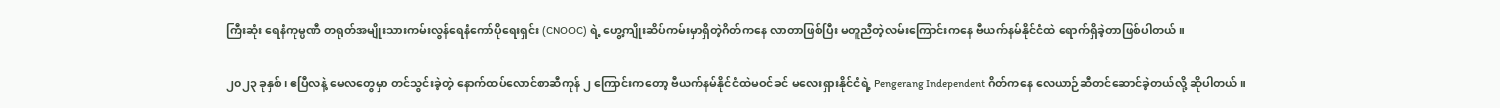ကြီးဆုံး ရေနံကုမ္ပဏီ တရုတ်အမျိုးသားကမ်းလွန်ရေနံကော်ပိုရေးရှင်း (CNOOC) ရဲ့ ဟွေ့ကျိုးဆိပ်ကမ်းမှာရှိတဲ့ဂိတ်ကနေ လာတာဖြစ်ပြီး မတူညီတဲ့လမ်းကြောင်းကနေ ဗီယက်နမ်နိုင်ငံထဲ ရောက်ရှိခဲ့တာဖြစ်ပါတယ်။

၂၀၂၃ ခုနှစ်၊ ဧပြီလနဲ့ မေလတွေမှာ တင်သွင်းခဲ့တဲ့ နောက်ထပ်လောင်စာဆီကုန် ၂ ကြောင်းကတော့ ဗီယက်နမ်နိုင်ငံထဲမဝင်ခင် မလေးရှားနိုင်ငံရဲ့ Pengerang Independent ဂိတ်ကနေ လေယာဉ်ဆီတင်ဆောင်ခဲ့တယ်လို့ ဆိုပါတယ်။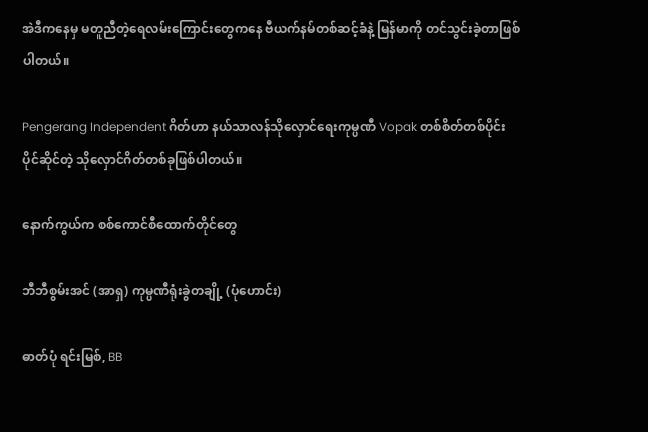အဲဒီကနေမှ မတူညီတဲ့ရေလမ်းကြောင်းတွေကနေ ဗီယက်နမ်တစ်ဆင့်ခံနဲ့ မြန်မာကို တင်သွင်းခဲ့တာဖြစ်ပါတယ်။

Pengerang Independent ဂိတ်ဟာ နယ်သာလန်သိုလှောင်ရေးကုမ္ပဏီ Vopak တစ်စိတ်တစ်ပိုင်း ပိုင်ဆိုင်တဲ့ သိုလှောင်ဂိတ်တစ်ခုဖြစ်ပါတယ်။

နောက်ကွယ်က စစ်ကောင်စီထောက်တိုင်တွေ

ဘီဘီစွမ်းအင် (အာရှ) ကုမ္ပဏီရုံးခွဲတချို့ (ပုံဟောင်း)

ဓာတ်ပုံ ရင်းမြစ်, BB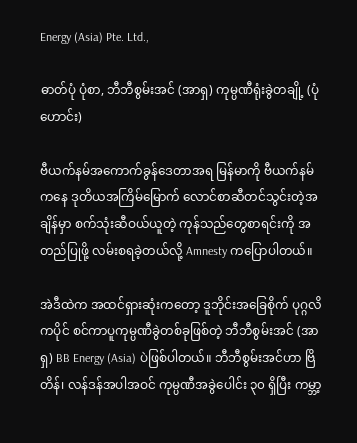Energy (Asia) Pte. Ltd.,

ဓာတ်ပုံ ပုံစာ, ဘီဘီစွမ်းအင် (အာရှ) ကုမ္ပဏီရုံးခွဲတချို့ (ပုံဟောင်း)

ဗီယက်နမ်အကောက်ခွန်ဒေတာအရ မြန်မာကို ဗီယက်နမ်ကနေ ဒုတိယအကြိမ်မြောက် လောင်စာဆီတင်သွင်းတဲ့အချိန်မှာ စက်သုံးဆီဝယ်ယူတဲ့ ကုန်သည်တွေစာရင်းကို အတည်ပြုဖို့ လမ်းစရခဲ့တယ်လို့ Amnesty ကပြောပါတယ်။

အဲဒီထဲက အထင်ရှားဆုံးကတော့ ဒူဘိုင်းအခြေစိုက် ပုဂ္ဂလိကပိုင် စင်ကာပူကုမ္ပဏီခွဲတစ်ခုဖြစ်တဲ့ ဘီဘီစွမ်းအင် (အာရှ) BB Energy (Asia) ပဲဖြစ်ပါတယ်။ ဘီဘီစွမ်းအင်ဟာ ဗြိတိန်၊ လန်ဒန်အပါအဝင် ကုမ္ပဏီအခွဲပေါင်း ၃၀ ရှိပြီး ကမ္ဘာ့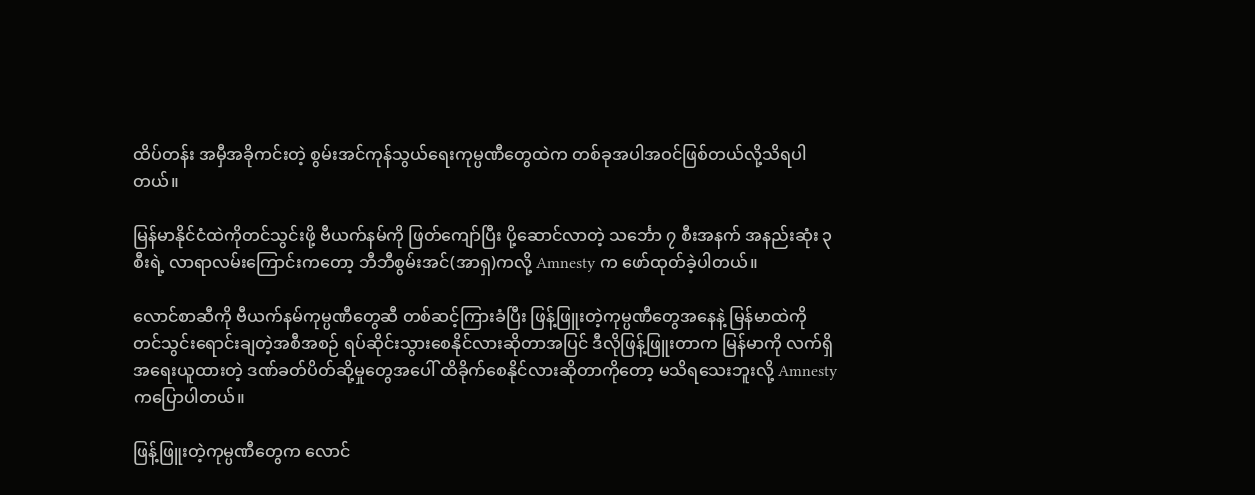ထိပ်တန်း အမှီအခိုကင်းတဲ့ စွမ်းအင်ကုန်သွယ်ရေးကုမ္ပဏီတွေထဲက တစ်ခုအပါအဝင်ဖြစ်တယ်လို့သိရပါတယ်။

မြန်မာနိုင်ငံထဲကိုတင်သွင်းဖို့ ဗီယက်နမ်ကို ဖြတ်ကျော်ပြီး ပို့ဆောင်လာတဲ့ သ‌င်္ဘော ၇ စီးအနက် အနည်းဆုံး ၃ စီးရဲ့ လာရာလမ်းကြောင်းကတော့ ဘီဘီစွမ်းအင်(အာရှ)ကလို့ Amnesty က ဖော်ထုတ်ခဲ့ပါတယ်။

လောင်စာဆီကို ဗီယက်နမ်ကုမ္ပဏီတွေဆီ တစ်ဆင့်ကြားခံပြီး ဖြန့်ဖြူးတဲ့ကုမ္ပဏီတွေအနေနဲ့ မြန်မာထဲကို တင်သွင်းရောင်းချတဲ့အစီအစဉ် ရပ်ဆိုင်းသွားစေနိုင်လားဆိုတာအပြင် ဒီလိုဖြန့်ဖြူးတာက မြန်မာကို လက်ရှိအရေးယူထားတဲ့ ဒဏ်ခတ်ပိတ်ဆို့မှုတွေအပေါ် ထိခိုက်စေနိုင်လားဆိုတာကိုတော့ မသိရသေးဘူးလို့ Amnesty ကပြောပါတယ်။

ဖြန့်ဖြူးတဲ့ကုမ္ပဏီတွေက လောင်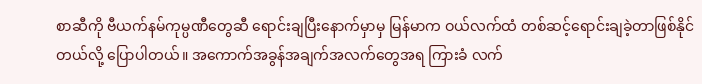စာဆီကို ဗီယက်နမ်ကုမ္ပဏီတွေဆီ ရောင်းချပြီးနောက်မှာမှ မြန်မာက ဝယ်လက်ထံ တစ်ဆင့်ရောင်းချခဲ့တာဖြစ်နိုင်တယ်လို့ ပြောပါတယ်။ အကောက်အခွန်အချက်အလက်တွေအရ ကြားခံ လက်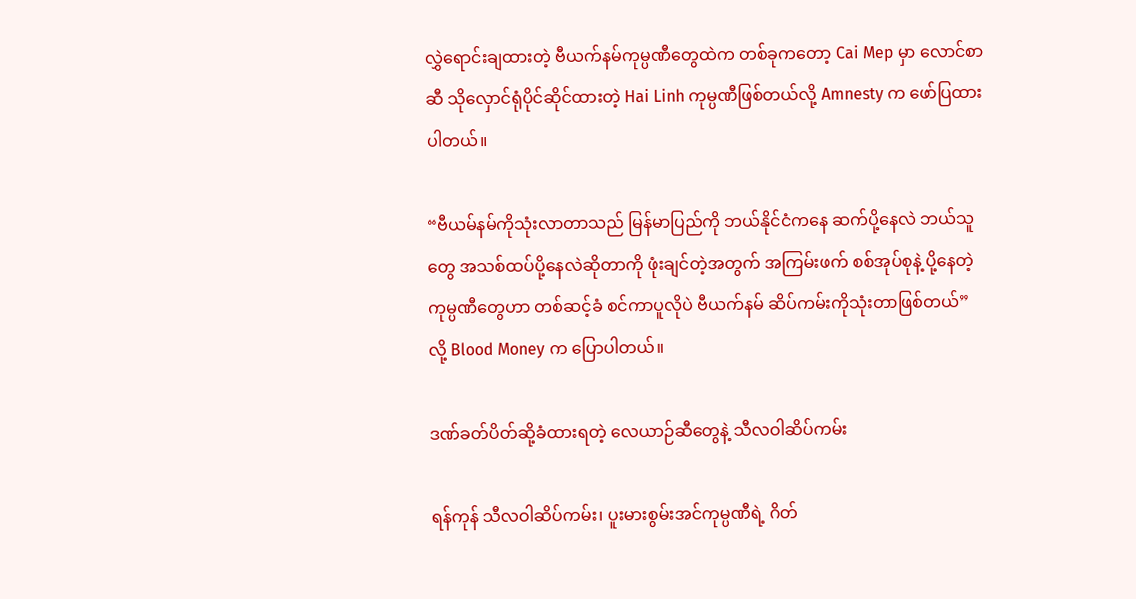လွှဲရောင်းချထားတဲ့ ဗီယက်နမ်ကုမ္ပဏီတွေထဲက တစ်ခုကတော့ Cai Mep မှာ လောင်စာဆီ သိုလှောင်ရုံပိုင်ဆိုင်ထားတဲ့ Hai Linh ကုမ္ပဏီဖြစ်တယ်လို့ Amnesty က ဖော်ပြထားပါတယ်။

“ဗီယမ်နမ်ကိုသုံးလာတာသည် မြန်မာပြည်ကို ဘယ်နိုင်ငံကနေ ဆက်ပို့နေလဲ ဘယ်သူတွေ အသစ်ထပ်ပို့နေလဲဆိုတာကို ဖုံးချင်တဲ့အတွက် အကြမ်းဖက် စစ်အုပ်စုနဲ့ ပို့နေတဲ့ ကုမ္ပဏီတွေဟာ တစ်ဆင့်ခံ စင်ကာပူလိုပဲ ဗီယက်နမ် ဆိပ်ကမ်းကိုသုံးတာဖြစ်တယ်” လို့ Blood Money က ပြောပါတယ်။

ဒဏ်ခတ်ပိတ်ဆို့ခံထားရတဲ့ လေယာဉ်ဆီတွေနဲ့ သီလဝါဆိပ်ကမ်း

ရန်ကုန် သီလဝါဆိပ်ကမ်း၊ ပူးမားစွမ်းအင်ကုမ္ပဏီရဲ့ ဂိတ်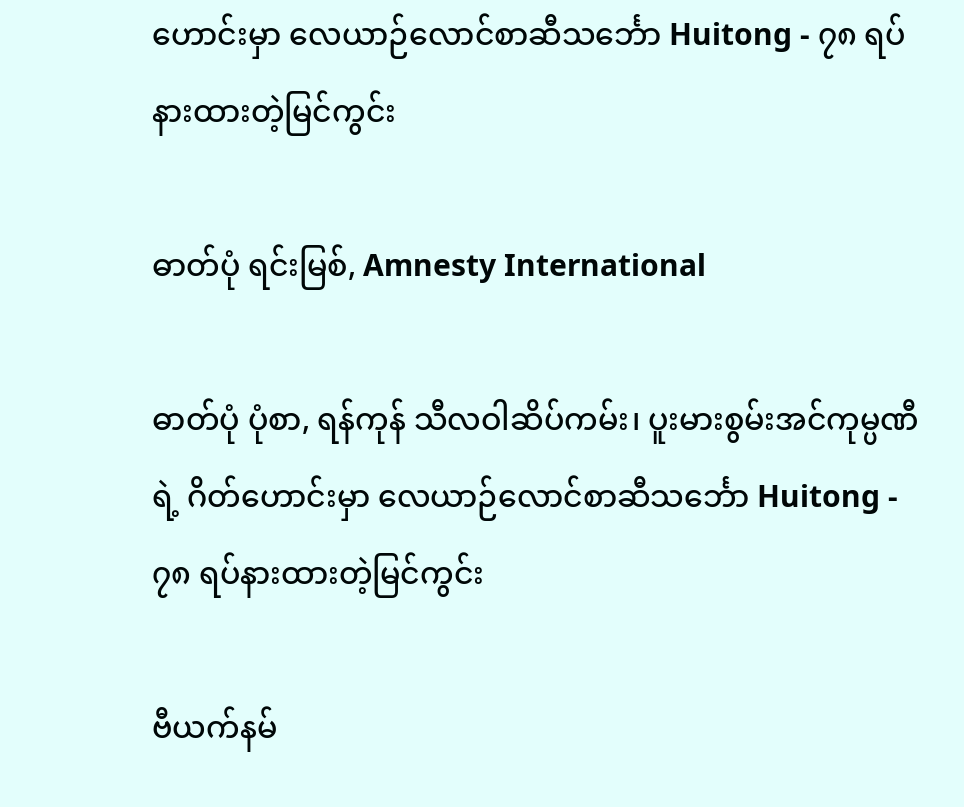ဟောင်းမှာ လေယာဉ်လောင်စာဆီသင်္ဘော Huitong - ၇၈ ရပ်နားထားတဲ့မြင်ကွင်း

ဓာတ်ပုံ ရင်းမြစ်, Amnesty International

ဓာတ်ပုံ ပုံစာ, ရန်ကုန် သီလဝါဆိပ်ကမ်း၊ ပူးမားစွမ်းအင်ကုမ္ပဏီရဲ့ ဂိတ်ဟောင်းမှာ လေယာဉ်လောင်စာဆီသင်္ဘော Huitong - ၇၈ ရပ်နားထားတဲ့မြင်ကွင်း

ဗီယက်နမ်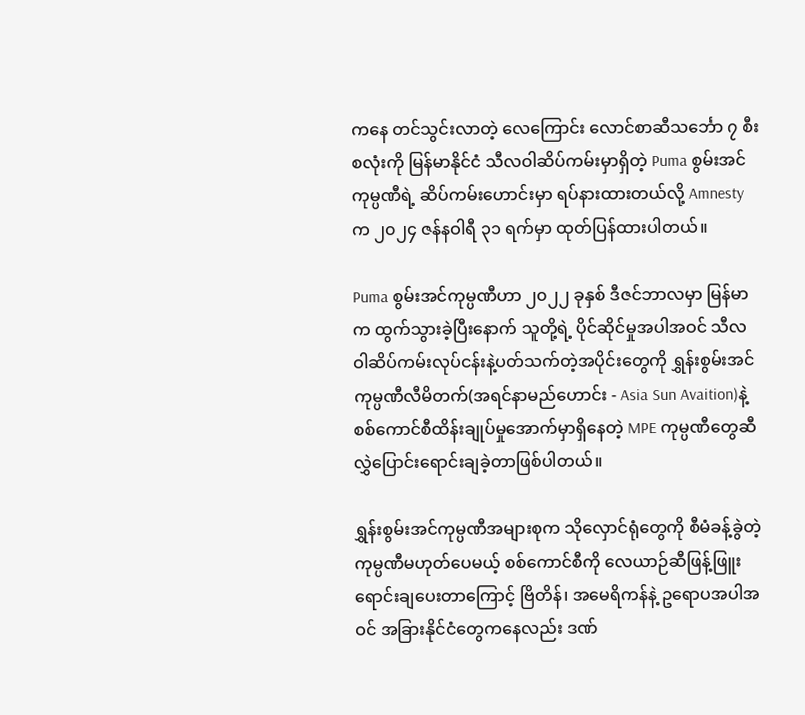ကနေ တင်သွင်းလာတဲ့ လေကြောင်း လောင်စာဆီသင်္ဘော ၇ စီး စလုံးကို မြန်မာနိုင်ငံ သီလဝါဆိပ်ကမ်းမှာရှိတဲ့ Puma စွမ်းအင်ကုမ္ပဏီရဲ့ ဆိပ်ကမ်းဟောင်းမှာ ရပ်နားထားတယ်လို့ Amnesty က ၂၀၂၄ ဇန်နဝါရီ ၃၁ ရက်မှာ ထုတ်ပြန်ထားပါတယ်။

Puma စွမ်းအင်ကုမ္ပဏီဟာ ၂၀၂၂ ခုနှစ် ဒီဇင်ဘာလမှာ မြန်မာက ထွက်သွားခဲ့ပြီးနောက် သူတို့ရဲ့ ပိုင်ဆိုင်မှုအပါအဝင် သီလဝါဆိပ်ကမ်းလုပ်ငန်းနဲ့ပတ်သက်တဲ့အပိုင်းတွေကို ရွှန်းစွမ်းအင်ကုမ္ပဏီလီမိတက်(အရင်နာမည်ဟောင်း - Asia Sun Avaition)နဲ့ စစ်ကောင်စီထိန်းချုပ်မှုအောက်မှာရှိနေတဲ့ MPE ကုမ္ပဏီတွေဆီ လွှဲပြောင်းရောင်းချခဲ့တာဖြစ်ပါတယ်။

ရွှန်းစွမ်းအင်ကုမ္ပဏီအများစုက သိုလှောင်ရုံတွေကို စီမံခန့်ခွဲတဲ့ကုမ္ပဏီမဟုတ်ပေမယ့် စစ်ကောင်စီကို လေယာဉ်ဆီဖြန့်ဖြူးရောင်းချပေးတာကြောင့် ဗြိတိန်၊ အမေရိကန်နဲ့ ဥရောပအပါအဝင် အခြားနိုင်ငံတွေကနေလည်း ဒဏ်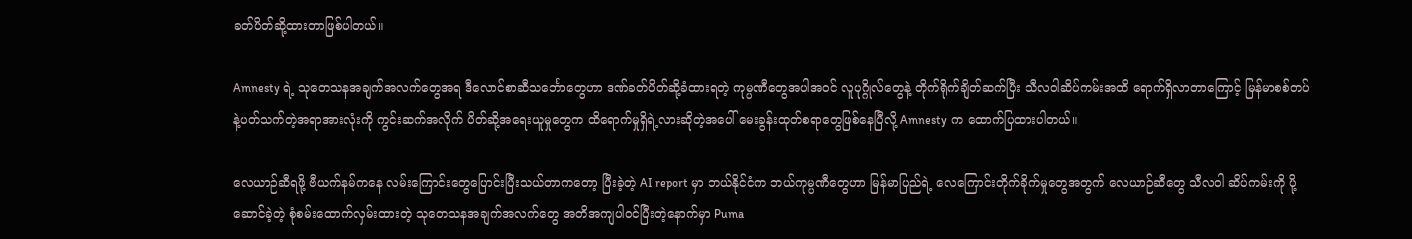ခတ်ပိတ်ဆို့ထားတာဖြစ်ပါတယ်။

Amnesty ရဲ့ သုတေသနအချက်အလက်တွေအရ ဒီလောင်စာဆီသင်္ဘောတွေဟာ ဒဏ်ခတ်ပိတ်ဆို့ခံထားရတဲ့ ကုမ္ပဏီတွေအပါအဝင် လူပုဂ္ဂိုလ်တွေနဲ့ တိုက်ရိုက်ချိတ်ဆက်ပြီး သီလဝါဆိပ်ကမ်းအထိ ရောက်ရှိလာတာကြောင့် မြန်မာစစ်တပ်နဲ့ပတ်သက်တဲ့အရာအားလုံးကို ကွင်းဆက်အလိုက် ပိတ်ဆို့အရေးယူမှုတွေက ထိရောက်မှုရှိရဲ့လားဆိုတဲ့အပေါ် မေးခွန်းထုတ်စရာတွေဖြစ်နေပြီလို့ Amnesty က ထောက်ပြထားပါတယ်။

လေယာဉ်ဆီရဖို့ ဗီယက်နမ်ကနေ လမ်းကြောင်းတွေပြောင်းပြီးသယ်တာကတော့ ပြီးခဲ့တဲ့ AI report မှာ ဘယ်နိုင်ငံက ဘယ်ကုမ္ပဏီတွေဟာ မြန်မာပြည်ရဲ့ လေကြောင်းတိုက်ခိုက်မှုတွေအတွက် လေယာဉ်ဆီတွေ သီလဝါ ဆိပ်ကမ်းကို ပို့ဆောင်ခဲ့တဲ့ စုံစမ်းထောက်လှမ်းထားတဲ့ သုတေသနအချက်အလက်တွေ အတိအကျပါဝင်ပြီးတဲ့နောက်မှာ Puma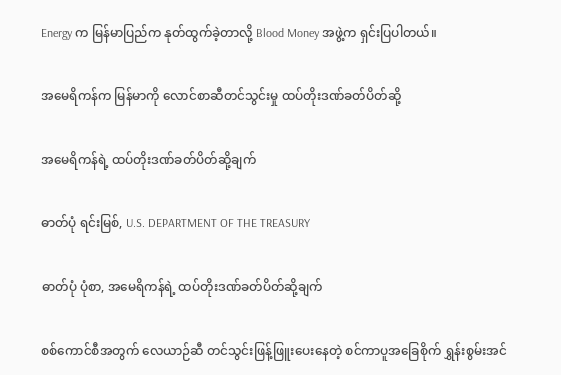Energy က မြန်မာပြည်က နုတ်ထွက်ခဲ့တာလို့ Blood Money အဖွဲ့က ရှင်းပြပါတယ်။

အမေရိကန်က မြန်မာကို လောင်စာဆီတင်သွင်းမှု ထပ်တိုးဒဏ်ခတ်ပိတ်ဆို့

အမေရိကန်ရဲ့ ထပ်တိုးဒဏ်ခတ်ပိတ်ဆို့ချက်

ဓာတ်ပုံ ရင်းမြစ်, U.S. DEPARTMENT OF THE TREASURY

ဓာတ်ပုံ ပုံစာ, အမေရိကန်ရဲ့ ထပ်တိုးဒဏ်ခတ်ပိတ်ဆို့ချက်

စစ်ကောင်စီအတွက် လေယာဉ်ဆီ တင်သွင်းဖြန့်ဖြူးပေးနေတဲ့ စင်ကာပူအခြေစိုက် ရွှန်းစွမ်းအင်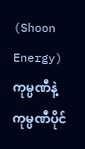(Shoon Energy) ကုမ္ပဏီနဲ့ ကုမ္ပဏီပိုင်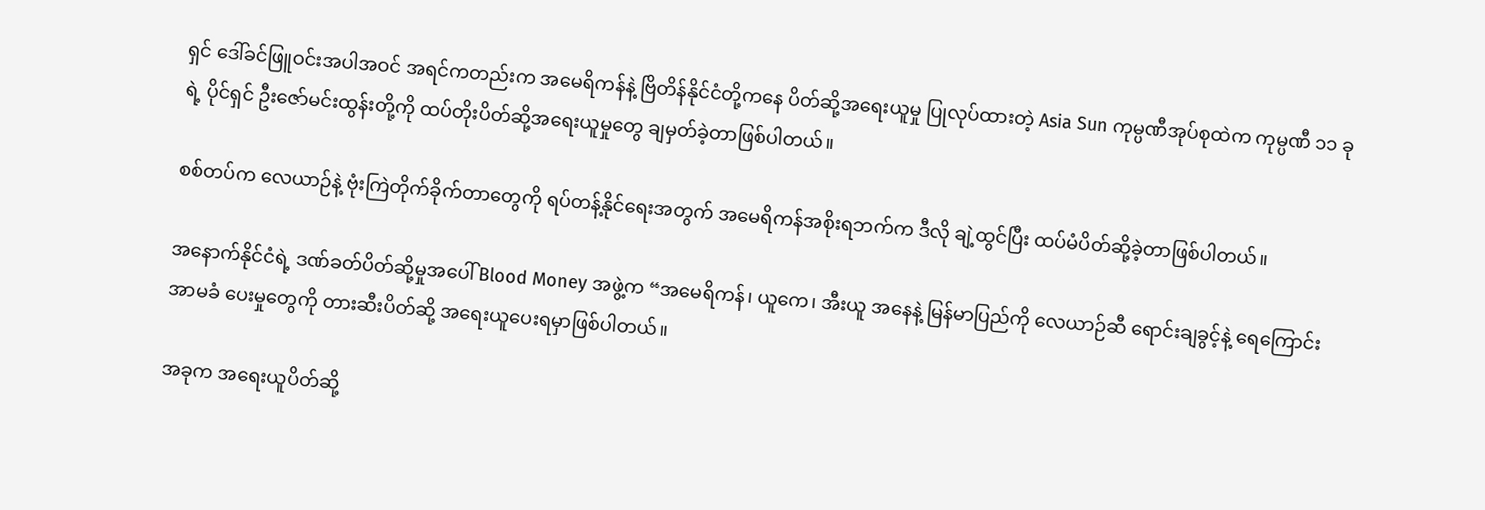ရှင် ဒေါ်ခင်ဖြူဝင်းအပါအဝင် အရင်ကတည်းက အမေရိကန်နဲ့ ဗြိတိန်နိုင်ငံတို့ကနေ ပိတ်ဆို့အရေးယူမှု ပြုလုပ်ထားတဲ့ Asia Sun ကုမ္ပဏီအုပ်စုထဲက ကုမ္ပဏီ ၁၁ ခုရဲ့ ပိုင်ရှင် ဦးဇော်မင်းထွန်းတို့ကို ထပ်တိုးပိတ်ဆို့အရေးယူမှုတွေ ချမှတ်ခဲ့တာဖြစ်ပါတယ်။

စစ်တပ်က လေယာဉ်နဲ့ ဗုံးကြဲတိုက်ခိုက်တာတွေကို ရပ်တန့်နိုင်ရေးအတွက် အမေရိကန်အစိုးရဘက်က ဒီလို ချဲ့ထွင်ပြီး ထပ်မံပိတ်ဆို့ခဲ့တာဖြစ်ပါတယ်။

အနောက်နိုင်ငံရဲ့ ဒဏ်ခတ်ပိတ်ဆို့မှုအပေါ် Blood Money အဖွဲ့က “အမေရိကန်၊ ယူကေ၊ အီးယူ အနေနဲ့ မြန်မာပြည်ကို လေယာဉ်ဆီ ရောင်းချခွင့်နဲ့ ရေကြောင်းအာမခံ ပေးမှုတွေကို တားဆီးပိတ်ဆို့ အရေးယူပေးရမှာဖြစ်ပါတယ်။

အခုက အရေးယူပိတ်ဆို့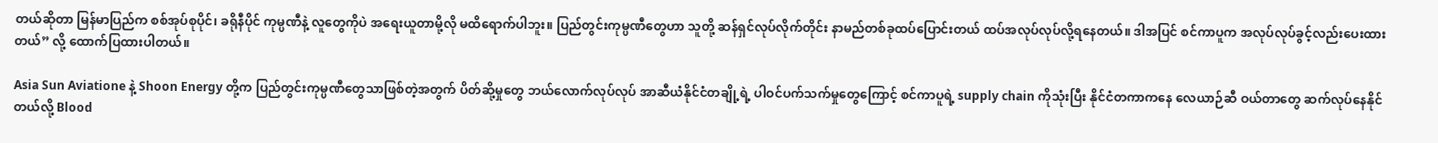တယ်ဆိုတာ မြန်မာပြည်က စစ်အုပ်စုပိုင်၊ ခရိုနီပိုင် ကုမ္ပဏီနဲ့ လူတွေကိုပဲ အရေးယူတာမို့လို မထိရောက်ပါဘူး။ ပြည်တွင်းကုမ္ပဏီတွေဟာ သူတို့ ဆန်ရှင်လုပ်လိုက်တိုင်း နာမည်တစ်ခုထပ်ပြောင်းတယ် ထပ်အလုပ်လုပ်လို့ရနေတယ်။ ဒါအပြင် စင်ကာပူက အလုပ်လုပ်ခွင့်လည်းပေးထားတယ်” လို့ ထောက်ပြထားပါတယ်။

Asia Sun Aviatione နဲ့ Shoon Energy တို့က ပြည်တွင်းကုမ္ပဏီတွေသာဖြစ်တဲ့အတွက် ပိတ်ဆို့မှုတွေ ဘယ်လောက်လုပ်လုပ် အာဆီယံနိုင်ငံတချို့ရဲ့ ပါဝင်ပက်သက်မှုတွေကြောင့် စင်ကာပူရဲ့ supply chain ကိုသုံးပြီး နိုင်ငံတကာကနေ လေယာဉ်ဆီ ဝယ်တာတွေ ဆက်လုပ်နေနိုင်တယ်လို့ Blood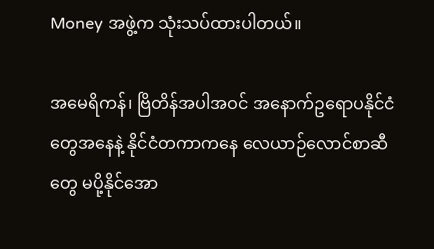Money အဖွဲ့က သုံးသပ်ထားပါတယ်။

အမေရိကန်၊ ဗြိတိန်အပါအဝင် အနောက်ဥရောပနိုင်ငံတွေအနေနဲ့ နိုင်ငံတကာကနေ လေယာဉ်လောင်စာဆီ တွေ မပို့နိုင်အော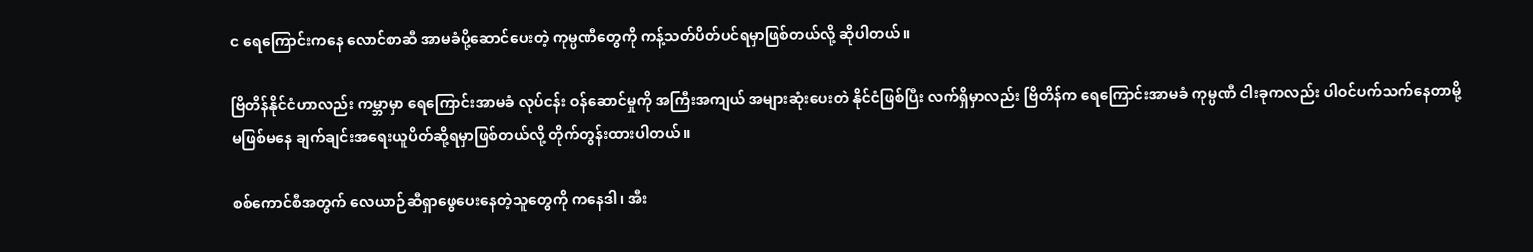င ရေကြောင်းကနေ လောင်စာဆီ အာမခံပို့ဆောင်ပေးတဲ့ ကုမ္ပဏီတွေကို ကန့်သတ်ပိတ်ပင်ရမှာဖြစ်တယ်လို့ ဆိုပါတယ်။

ဗြိတိန်နိုင်ငံဟာလည်း ကမ္ဘာမှာ ရေကြောင်းအာမခံ လုပ်ငန်း ဝန်ဆောင်မှုကို အကြီးအကျယ် အများဆုံးပေးတဲ နိုင်ငံဖြစ်ပြီး လက်ရှိမှာလည်း ဗြိတိန်က ရေကြောင်းအာမခံ ကုမ္ပဏီ ငါးခုကလည်း ပါဝင်ပက်သက်နေတာမို့ မဖြစ်မနေ ချက်ချင်းအရေးယူပိတ်ဆို့ရမှာဖြစ်တယ်လို့ တိုက်တွန်းထားပါတယ်။

စစ်ကောင်စီအတွက် လေယာဉ်ဆီရှာဖွေပေးနေတဲ့သူတွေကို ကနေဒါ၊ အီး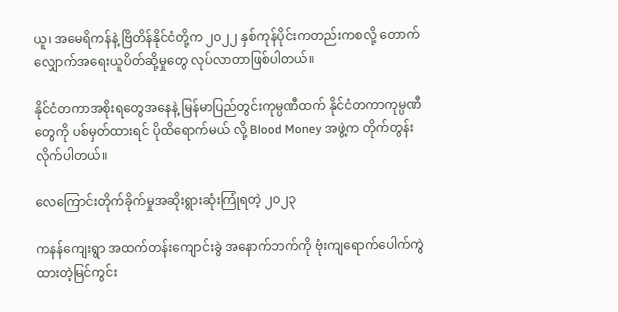ယူ၊ အမေရိကန်နဲ့ ဗြိတိန်နိုင်ငံတို့က ၂၀၂၂ နှစ်ကုန်ပိုင်းကတည်းကစလို့ တောက်လျှောက်အရေးယူပိတ်ဆို့မှုတွေ လုပ်လာတာဖြစ်ပါတယ်။

နိုင်ငံတကာအစိုးရတွေအနေနဲ့ မြန်မာပြည်တွင်းကုမ္ပဏီထက် နိုင်ငံတကာကုမ္ပဏီတွေကို ပစ်မှတ်ထားရင် ပိုထိရောက်မယ် လို့ Blood Money အဖွဲ့က တိုက်တွန်းလိုက်ပါတယ်။

လေကြောင်းတိုက်ခိုက်မှုအဆိုးရွားဆုံးကြုံရတဲ့ ၂၀၂၃

ကနန်ကျေးရွာ အထက်တန်းကျောင်းခွဲ အနောက်ဘက်ကို ဗုံးကျရောက်ပေါက်ကွဲထားတဲ့မြင်ကွင်း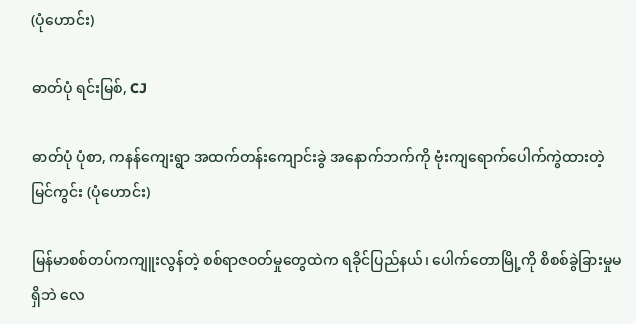(ပုံဟောင်း)

ဓာတ်ပုံ ရင်းမြစ်, CJ

ဓာတ်ပုံ ပုံစာ, ကနန်ကျေးရွာ အထက်တန်းကျောင်းခွဲ အနောက်ဘက်ကို ဗုံးကျရောက်ပေါက်ကွဲထားတဲ့မြင်ကွင်း (ပုံဟောင်း)

မြန်မာစစ်တပ်ကကျူးလွန်တဲ့ စစ်ရာဇဝတ်မှုတွေထဲက ရခိုင်ပြည်နယ်၊ ပေါက်တောမြို့ကို စိစစ်ခွဲခြားမှုမရှိဘဲ လေ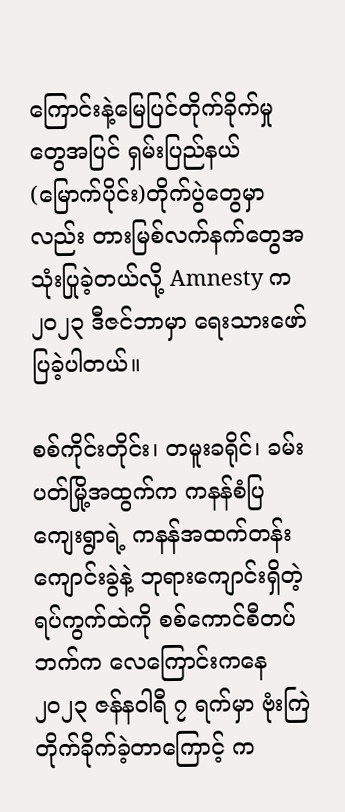ကြောင်းနဲ့မြေပြင်တိုက်ခိုက်မှုတွေအပြင် ရှမ်း‌ပြည်နယ်(မြောက်ပိုင်း)တိုက်ပွဲတွေမှာလည်း တားမြစ်လက်နက်တွေအသုံးပြုခဲ့တယ်လို့ Amnesty က ၂၀၂၃ ဒီဇင်ဘာမှာ ရေးသားဖော်ပြခဲ့ပါတယ်။

စစ်ကိုင်းတိုင်း၊ တမူးခရိုင်၊ ခမ်းပတ်မြို့အထွက်က ကနန်စံပြကျေးရွာရဲ့ ကနန်အထက်တန်းကျောင်းခွဲနဲ့ ဘုရားကျောင်းရှိတဲ့ရပ်ကွက်ထဲကို စစ်ကောင်စီတပ်ဘက်က လေကြောင်းကနေ ၂၀၂၃ ဇန်နဝါရီ ၇ ရက်မှာ ဗုံးကြဲတိုက်ခိုက်ခဲ့တာကြောင့် က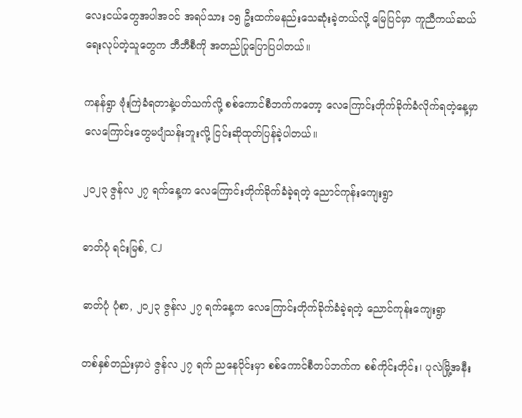လေးငယ်တွေအပါအဝင် အရပ်သား ၁၅ ဦးထက်မနည်းသေဆုံးခဲ့တယ်လို့ မြေပြင်မှာ ကူညီကယ်ဆယ်ရေးလုပ်တဲ့သူတွေက ဘီဘီစီကို အတည်ပြုပြောပြပါတယ်။

ကနန်ရွာ ဗုံးကြဲခံရတာနဲ့ပတ်သက်လို့ စစ်ကောင်စီဘက်ကတော့ လေကြောင်းတိုက်ခိုက်ခံလိုက်ရတဲ့နေ့မှာ လေကြောင်းတွေမပျံသန်းဘူးလို့ ငြင်းဆိုထုတ်ပြန်ခဲ့ပါတယ်။

၂၀၂၃ ဇွန်လ ၂၇ ရက်နေ့က လေကြောင်းတိုက်ခိုက်ခံခဲ့ရတဲ့ ညောင်ကုန်းကျေးရွာ

ဓာတ်ပုံ ရင်းမြစ်, CJ

ဓာတ်ပုံ ပုံစာ, ၂၀၂၃ ဇွန်လ ၂၇ ရက်နေ့က လေကြောင်းတိုက်ခိုက်ခံခဲ့ရတဲ့ ညောင်ကုန်းကျေးရွာ

တစ်နှစ်တည်းမှာပဲ ဇွန်လ ၂၇ ရက် ညနေပိုင်းမှာ စစ်ကောင်စီတပ်ဘက်က စစ်ကိုင်းတိုင်း၊ ပုလဲမြို့အနီး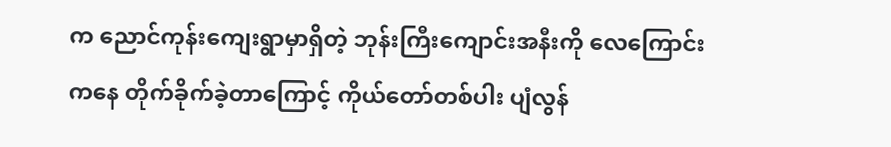က ညောင်ကုန်းကျေးရွာမှာရှိတဲ့ ဘုန်းကြီးကျောင်းအနီးကို လေကြောင်းကနေ တိုက်ခိုက်ခဲ့တာကြောင့် ကိုယ်တော်တစ်ပါး ပျံလွန်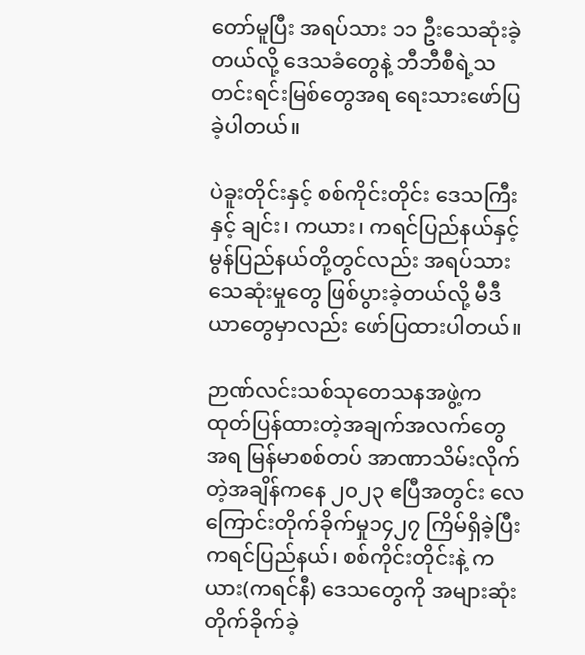တော်မူပြီး အရပ်သား ၁၁ ဦးသေဆုံးခဲ့တယ်လို့ ‌ဒေသခံတွေနဲ့ ဘီဘီစီရဲ့သတင်းရင်းမြစ်တွေအရ ရေးသားဖော်ပြခဲ့ပါတယ်။

ပဲခူးတိုင်းနှင့် စစ်ကိုင်းတိုင်း ဒေသကြီးနှင့် ချင်း၊ ကယား၊ ကရင်ပြည်နယ်နှင့် မွန်ပြည်နယ်တို့တွင်လည်း အရပ်သားသေဆုံးမှုတွေ ဖြစ်ပွားခဲ့တယ်လို့ မီဒီယာတွေမှာလည်း ဖော်ပြထားပါတယ်။

ဉာဏ်လင်းသစ်သုတေသနအဖွဲ့က ထုတ်ပြန်ထားတဲ့အချက်အလက်တွေအရ မြန်မာစစ်တပ် အာဏာသိမ်းလိုက်တဲ့အချိန်ကနေ ၂၀၂၃ ဧပြီအတွင်း လေကြောင်းတိုက်ခိုက်မှု၁၄၂၇ ကြိမ်ရှိခဲ့ပြီး ကရင်ပြည်နယ်၊ စစ်ကိုင်းတိုင်းနဲ့ ကယား(ကရင်နီ) ဒေသတွေကို အများဆုံးတိုက်ခိုက်ခဲ့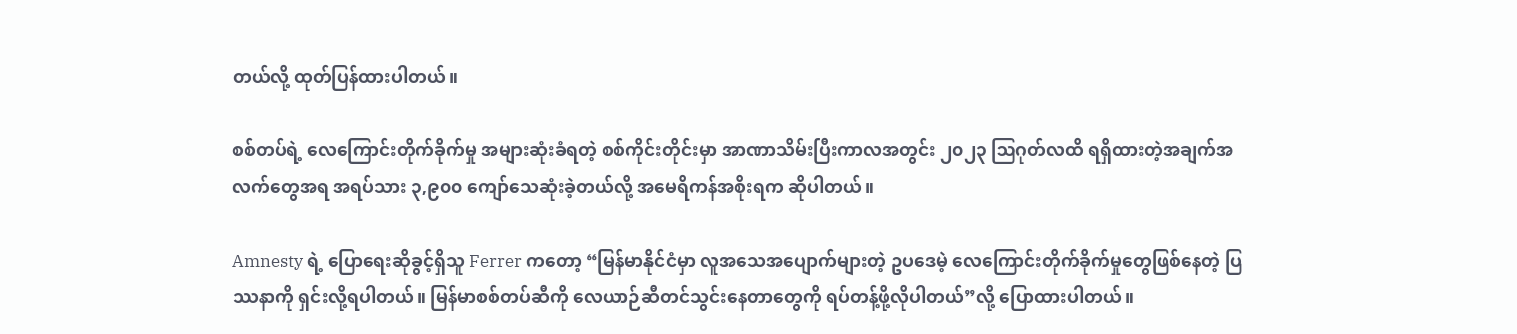တယ်လို့ ထုတ်ပြန်ထားပါတယ်။

စစ်တပ်ရဲ့ လေကြောင်းတိုက်ခိုက်မှု အများဆုံးခံရတဲ့ စစ်ကိုင်းတိုင်းမှာ အာဏာသိမ်းပြီးကာလအတွင်း ၂၀၂၃ ဩဂုတ်လထိ ရရှိထားတဲ့အချက်အလက်တွေအရ အရပ်သား ၃,၉၀၀ ကျော်သေဆုံးခဲ့တယ်လို့ အမေရိကန်အစိုးရက ဆိုပါတယ်။

Amnesty ရဲ့ ပြောရေးဆိုခွင့်ရှိသူ Ferrer ကတော့ “မြန်မာနိုင်ငံမှာ လူအသေအပျောက်များတဲ့ ဥပဒေမဲ့ လေကြောင်းတိုက်ခိုက်မှုတွေဖြစ်နေတဲ့ ပြဿနာကို ရှင်းလို့ရပါတယ်။ မြန်မာစစ်တပ်ဆီကို လေယာဉ်ဆီတင်သွင်းနေတာတွေကို ရပ်တန့်ဖို့လိုပါတယ်”လို့ ပြောထားပါတယ်။